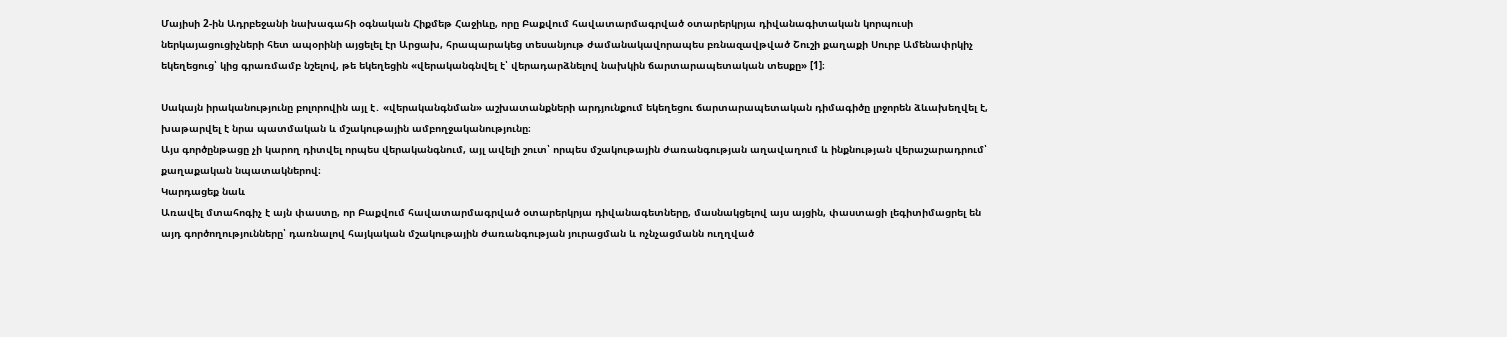Մայիսի 2-ին Ադրբեջանի նախագահի օգնական Հիքմեթ Հաջիևը, որը Բաքվում հավատարմագրված օտարերկրյա դիվանագիտական կորպուսի ներկայացուցիչների հետ ապօրինի այցելել էր Արցախ, հրապարակեց տեսանյութ ժամանակավորապես բռնազավթված Շուշի քաղաքի Սուրբ Ամենափրկիչ եկեղեցուց՝ կից գրառմամբ նշելով, թե եկեղեցին «վերականգնվել է՝ վերադարձնելով նախկին ճարտարապետական տեսքը» [1]։

Սակայն իրականությունը բոլորովին այլ է․ «վերականգնման» աշխատանքների արդյունքում եկեղեցու ճարտարապետական դիմագիծը լրջորեն ձևախեղվել է, խաթարվել է նրա պատմական և մշակութային ամբողջականությունը։
Այս գործընթացը չի կարող դիտվել որպես վերականգնում, այլ ավելի շուտ՝ որպես մշակութային ժառանգության աղավաղում և ինքնության վերաշարադրում՝ քաղաքական նպատակներով։
Կարդացեք նաև
Առավել մտահոգիչ է այն փաստը, որ Բաքվում հավատարմագրված օտարերկրյա դիվանագետները, մասնակցելով այս այցին, փաստացի լեգիտիմացրել են այդ գործողությունները՝ դառնալով հայկական մշակութային ժառանգության յուրացման և ոչնչացմանն ուղղված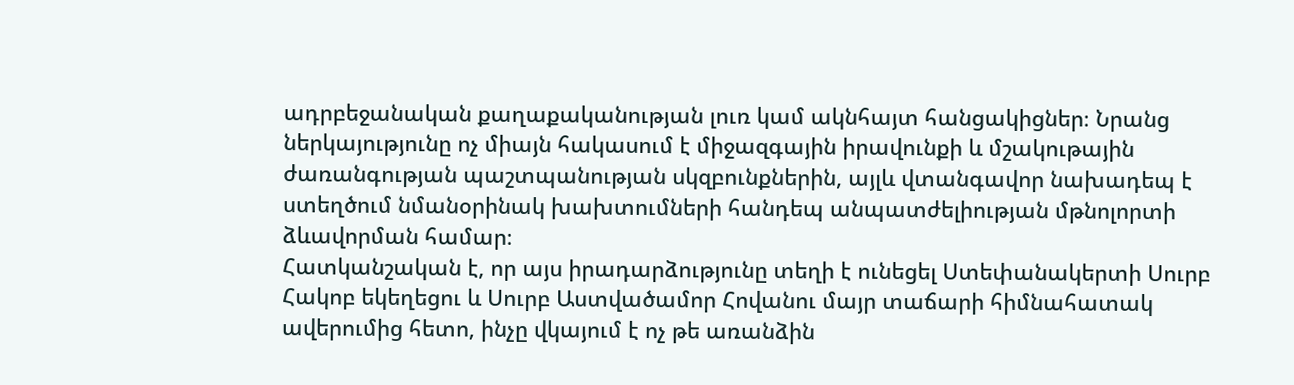ադրբեջանական քաղաքականության լուռ կամ ակնհայտ հանցակիցներ։ Նրանց ներկայությունը ոչ միայն հակասում է միջազգային իրավունքի և մշակութային ժառանգության պաշտպանության սկզբունքներին, այլև վտանգավոր նախադեպ է ստեղծում նմանօրինակ խախտումների հանդեպ անպատժելիության մթնոլորտի ձևավորման համար։
Հատկանշական է, որ այս իրադարձությունը տեղի է ունեցել Ստեփանակերտի Սուրբ Հակոբ եկեղեցու և Սուրբ Աստվածամոր Հովանու մայր տաճարի հիմնահատակ ավերումից հետո, ինչը վկայում է ոչ թե առանձին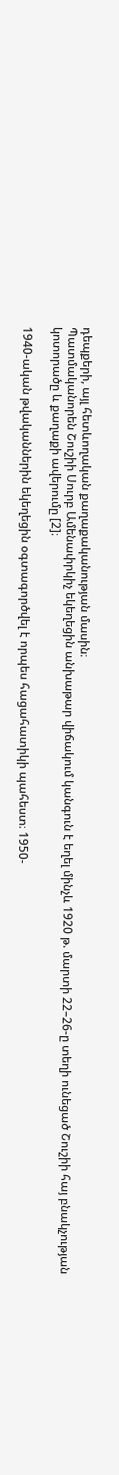դեպքերի, այլ հետևողական քաղաքականության մասին։
Պատմականորեն Շուշիի Սուրբ Ամենափրկիչ եկեղեցին անխաթար վիճակում կանգուն է եղել մինչև 1920 թ. մարտի 22–26-ը տեղի ունեցած Շուշիի հայ բնակչության կոտորածը և քաղաքի ավերումը [2]։

1940-ական թվականներին եկեղեցին օգտագործվել է որպես հացահատիկի պահեստ։ 1950-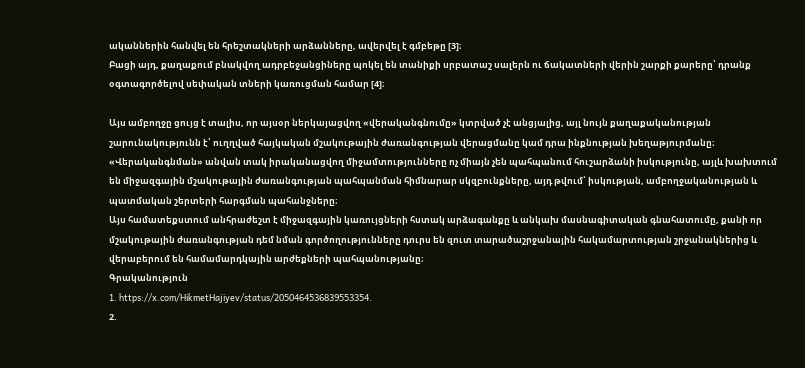ականներին հանվել են հրեշտակների արձանները, ավերվել է գմբեթը [3]։
Բացի այդ, քաղաքում բնակվող ադրբեջանցիները պոկել են տանիքի սրբատաշ սալերն ու ճակատների վերին շարքի քարերը՝ դրանք օգտագործելով սեփական տների կառուցման համար [4]։

Այս ամբողջը ցույց է տալիս, որ այսօր ներկայացվող «վերականգնումը» կտրված չէ անցյալից, այլ նույն քաղաքականության շարունակությունն է՝ ուղղված հայկական մշակութային ժառանգության վերացմանը կամ դրա ինքնության խեղաթյուրմանը։ «Վերականգնման» անվան տակ իրականացվող միջամտությունները ոչ միայն չեն պահպանում հուշարձանի իսկությունը, այլև խախտում են միջազգային մշակութային ժառանգության պահպանման հիմնարար սկզբունքները, այդ թվում՝ իսկության, ամբողջականության և պատմական շերտերի հարգման պահանջները։
Այս համատեքստում անհրաժեշտ է միջազգային կառույցների հստակ արձագանքը և անկախ մասնագիտական գնահատումը, քանի որ մշակութային ժառանգության դեմ նման գործողությունները դուրս են զուտ տարածաշրջանային հակամարտության շրջանակներից և վերաբերում են համամարդկային արժեքների պահպանությանը։
Գրականություն
1. https://x.com/HikmetHajiyev/status/2050464536839553354.
2.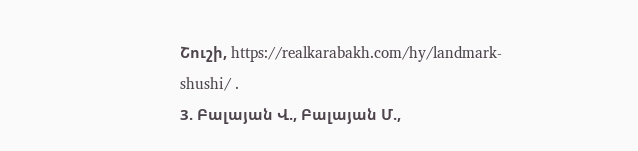Շուշի, https://realkarabakh.com/hy/landmark-shushi/ .
3. Բալայան Վ., Բալայան Մ.,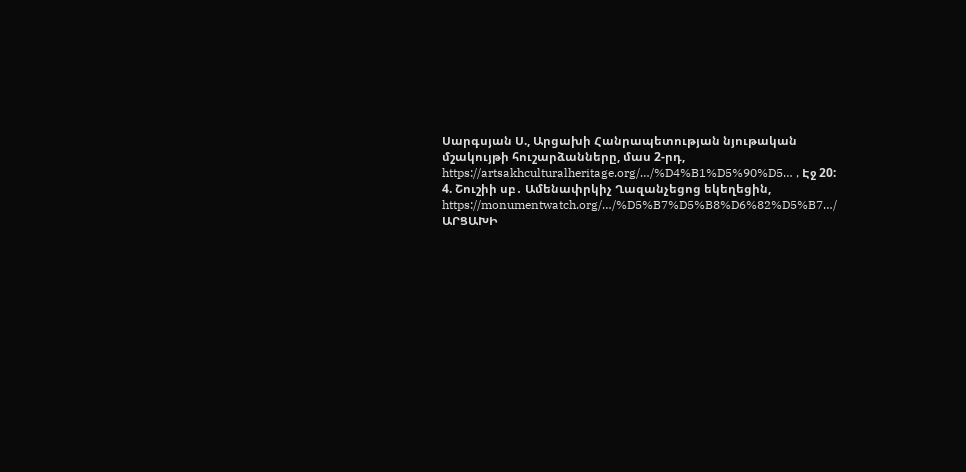Սարգսյան Ս., Արցախի Հանրապետության նյութական մշակույթի հուշարձանները, մաս 2-րդ, https://artsakhculturalheritage.org/…/%D4%B1%D5%90%D5… , Էջ 20:
4. Շուշիի սբ․ Ամենափրկիչ Ղազանչեցոց եկեղեցին, https://monumentwatch.org/…/%D5%B7%D5%B8%D6%82%D5%B7…/
ԱՐՑԱԽԻ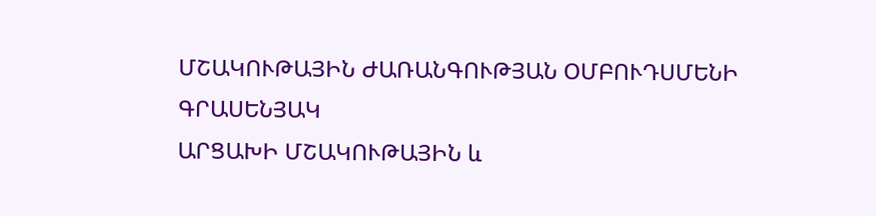ՄՇԱԿՈՒԹԱՅԻՆ ԺԱՌԱՆԳՈՒԹՅԱՆ ՕՄԲՈՒԴՍՄԵՆԻ ԳՐԱՍԵՆՅԱԿ
ԱՐՑԱԽԻ ՄՇԱԿՈՒԹԱՅԻՆ և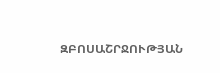ԶԲՈՍԱՇՐՋՈՒԹՅԱՆ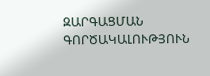ԶԱՐԳԱՑՄԱՆ ԳՈՐԾԱԿԱԼՈՒԹՅՈՒՆ